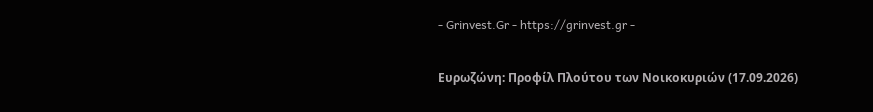- Grinvest.Gr - https://grinvest.gr -

Ευρωζώνη: Προφίλ Πλούτου των Νοικοκυριών (17.09.2026)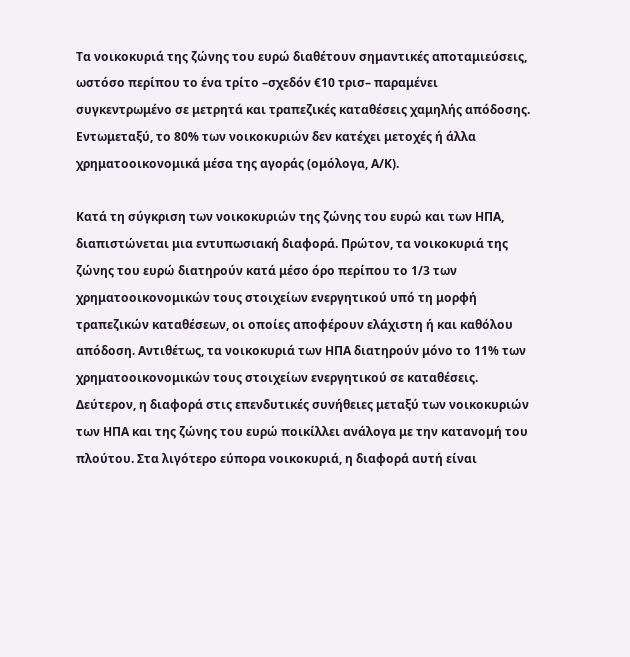Τα νοικοκυριά της ζώνης του ευρώ διαθέτουν σημαντικές αποταμιεύσεις, ωστόσο περίπου το ένα τρίτο –σχεδόν €10 τρισ– παραμένει συγκεντρωμένο σε μετρητά και τραπεζικές καταθέσεις χαμηλής απόδοσης. Εντωμεταξύ, το 80% των νοικοκυριών δεν κατέχει μετοχές ή άλλα χρηματοοικονομικά μέσα της αγοράς (ομόλογα, Α/Κ).

Κατά τη σύγκριση των νοικοκυριών της ζώνης του ευρώ και των ΗΠΑ, διαπιστώνεται μια εντυπωσιακή διαφορά. Πρώτον, τα νοικοκυριά της ζώνης του ευρώ διατηρούν κατά μέσο όρο περίπου το 1/3 των χρηματοοικονομικών τους στοιχείων ενεργητικού υπό τη μορφή τραπεζικών καταθέσεων, οι οποίες αποφέρουν ελάχιστη ή και καθόλου απόδοση. Αντιθέτως, τα νοικοκυριά των ΗΠΑ διατηρούν μόνο το 11% των χρηματοοικονομικών τους στοιχείων ενεργητικού σε καταθέσεις. Δεύτερον, η διαφορά στις επενδυτικές συνήθειες μεταξύ των νοικοκυριών των ΗΠΑ και της ζώνης του ευρώ ποικίλλει ανάλογα με την κατανομή του πλούτου. Στα λιγότερο εύπορα νοικοκυριά, η διαφορά αυτή είναι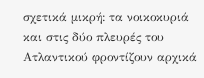σχετικά μικρή: τα νοικοκυριά και στις δύο πλευρές του Ατλαντικού φροντίζουν αρχικά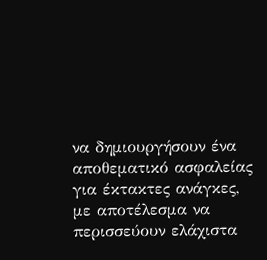να δημιουργήσουν ένα αποθεματικό ασφαλείας για έκτακτες ανάγκες, με αποτέλεσμα να περισσεύουν ελάχιστα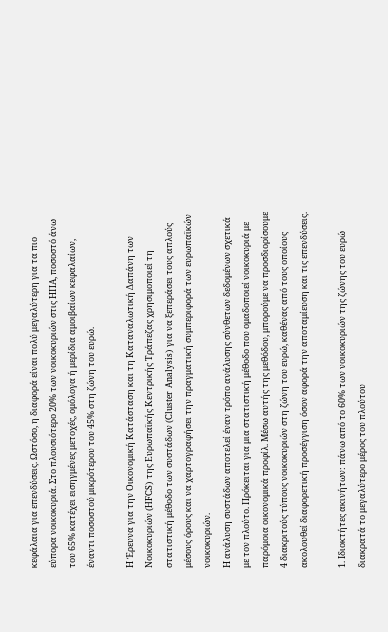κεφάλαια για επενδύσεις. Ωστόσο, η διαφορά είναι πολύ μεγαλύτερη για τα πιο εύπορα νοικοκυριά. Στο πλουσιότερο 20% των νοικοκυριών στις ΗΠΑ, ποσοστό άνω του 65% κατέχει εισηγμένες μετοχές, ομόλογα ή μερίδια αμοιβαίων κεφαλαίων, έναντι ποσοστού μικρότερου του 45% στη ζώνη του ευρώ.

Η Έρευνα για την Οικονομική Κατάσταση και τη Καταναλωτική Δαπάνη των Νοικοκυριών (HFCS) της Ευρωπαϊκής Κεντρικής Τράπεζας χρησιμοποιεί τη στατιστική μέθοδο των συστάδων (Cluster Analysis) για να ξεπεράσει τους απλούς μέσους όρους και να χαρτογραφήσει την πραγματική συμπεριφορά των ευρωπαϊκών νοικοκυριών.
Η ανάλυση συστάδων αποτελεί έναν τρόπο ανάλυσης σύνθετων δεδομένων σχετικά με τον πλούτο. Πρόκειται για μια στατιστική μέθοδο που ομαδοποιεί νοικοκυριά με παρόμοια οικονομικά προφίλ. Μέσω αυτής της μεθόδου, μπορούμε να προσδιορίσουμε 4 διακριτούς τύπους νοικοκυριών στη ζώνη του ευρώ, καθένας από τους οποίους ακολουθεί διαφορετική προσέγγιση όσον αφορά την αποταμίευση και τις επενδύσεις.

1. Ιδιοκτήτες ακινήτων: πάνω από το 60% των νοικοκυριών της ζώνης του ευρώ διακρατά το μεγαλύτερο μέρος του πλούτου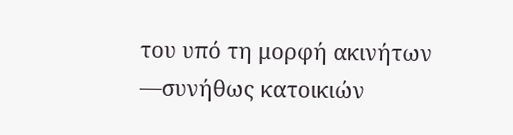του υπό τη μορφή ακινήτων —συνήθως κατοικιών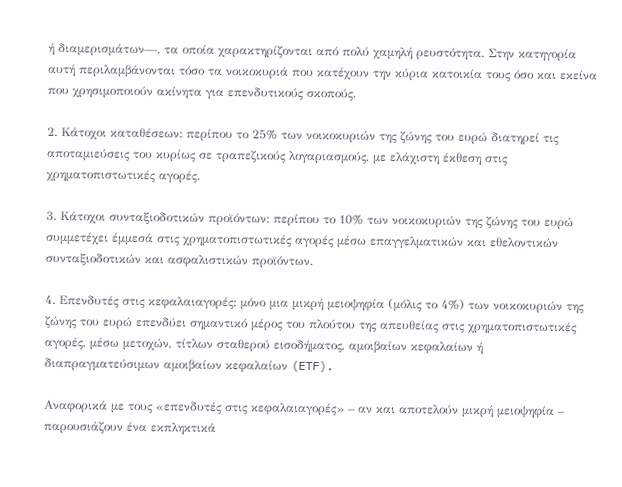ή διαμερισμάτων—, τα οποία χαρακτηρίζονται από πολύ χαμηλή ρευστότητα. Στην κατηγορία αυτή περιλαμβάνονται τόσο τα νοικοκυριά που κατέχουν την κύρια κατοικία τους όσο και εκείνα που χρησιμοποιούν ακίνητα για επενδυτικούς σκοπούς.

2. Κάτοχοι καταθέσεων: περίπου το 25% των νοικοκυριών της ζώνης του ευρώ διατηρεί τις αποταμιεύσεις του κυρίως σε τραπεζικούς λογαριασμούς, με ελάχιστη έκθεση στις χρηματοπιστωτικές αγορές.

3. Κάτοχοι συνταξιοδοτικών προϊόντων: περίπου το 10% των νοικοκυριών της ζώνης του ευρώ συμμετέχει έμμεσά στις χρηματοπιστωτικές αγορές μέσω επαγγελματικών και εθελοντικών συνταξιοδοτικών και ασφαλιστικών προϊόντων.

4. Επενδυτές στις κεφαλαιαγορές: μόνο μια μικρή μειοψηφία (μόλις το 4%) των νοικοκυριών της ζώνης του ευρώ επενδύει σημαντικό μέρος του πλούτου της απευθείας στις χρηματοπιστωτικές αγορές, μέσω μετοχών, τίτλων σταθερού εισοδήματος, αμοιβαίων κεφαλαίων ή διαπραγματεύσιμων αμοιβαίων κεφαλαίων (ETF).

Αναφορικά με τους «επενδυτές στις κεφαλαιαγορές» – αν και αποτελούν μικρή μειοψηφία – παρουσιάζουν ένα εκπληκτικά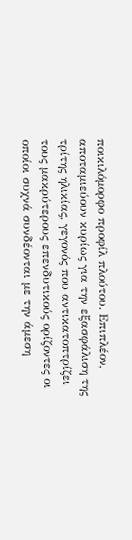ποικιλόμορφο προφίλ πλούτου. Επιπλέον, αποταμιεύουν κυρίως για την εξασφάλιση της τρίτης ηλικίας, γεγονός που αντικατοπτρίζει τους μακρύτερους επενδυτικούς ορίζοντες οι οποίοι συχνά συνδέονται με την άμεση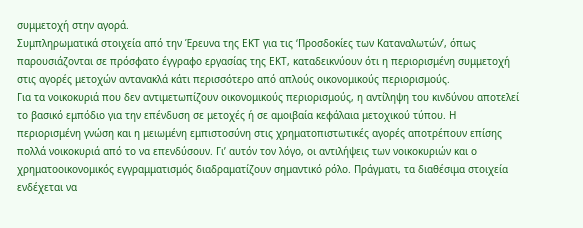συμμετοχή στην αγορά.
Συμπληρωματικά στοιχεία από την Έρευνα της ΕΚΤ για τις ‘Προσδοκίες των Καταναλωτών’, όπως παρουσιάζονται σε πρόσφατο έγγραφο εργασίας της ΕΚΤ, καταδεικνύουν ότι η περιορισμένη συμμετοχή στις αγορές μετοχών αντανακλά κάτι περισσότερο από απλούς οικονομικούς περιορισμούς.
Για τα νοικοκυριά που δεν αντιμετωπίζουν οικονομικούς περιορισμούς, η αντίληψη του κινδύνου αποτελεί το βασικό εμπόδιο για την επένδυση σε μετοχές ή σε αμοιβαία κεφάλαια μετοχικού τύπου. Η περιορισμένη γνώση και η μειωμένη εμπιστοσύνη στις χρηματοπιστωτικές αγορές αποτρέπουν επίσης πολλά νοικοκυριά από το να επενδύσουν. Γι’ αυτόν τον λόγο, οι αντιλήψεις των νοικοκυριών και ο χρηματοοικονομικός εγγραμματισμός διαδραματίζουν σημαντικό ρόλο. Πράγματι, τα διαθέσιμα στοιχεία ενδέχεται να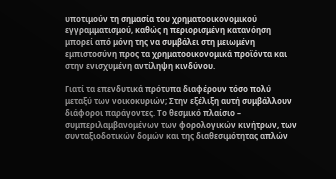υποτιμούν τη σημασία του χρηματοοικονομικού εγγραμματισμού, καθώς η περιορισμένη κατανόηση μπορεί από μόνη της να συμβάλει στη μειωμένη εμπιστοσύνη προς τα χρηματοοικονομικά προϊόντα και στην ενισχυμένη αντίληψη κινδύνου.

Γιατί τα επενδυτικά πρότυπα διαφέρουν τόσο πολύ μεταξύ των νοικοκυριών; Στην εξέλιξη αυτή συμβάλλουν διάφοροι παράγοντες. Το θεσμικό πλαίσιο – συμπεριλαμβανομένων των φορολογικών κινήτρων, των συνταξιοδοτικών δομών και της διαθεσιμότητας απλών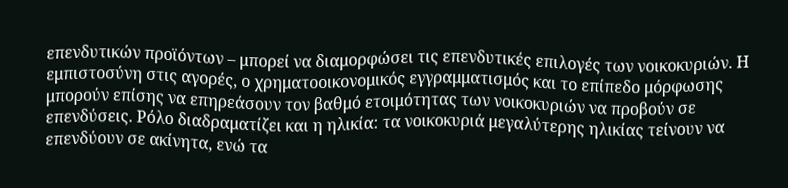επενδυτικών προϊόντων – μπορεί να διαμορφώσει τις επενδυτικές επιλογές των νοικοκυριών. Η εμπιστοσύνη στις αγορές, ο χρηματοοικονομικός εγγραμματισμός και το επίπεδο μόρφωσης μπορούν επίσης να επηρεάσουν τον βαθμό ετοιμότητας των νοικοκυριών να προβούν σε επενδύσεις. Ρόλο διαδραματίζει και η ηλικία: τα νοικοκυριά μεγαλύτερης ηλικίας τείνουν να επενδύουν σε ακίνητα, ενώ τα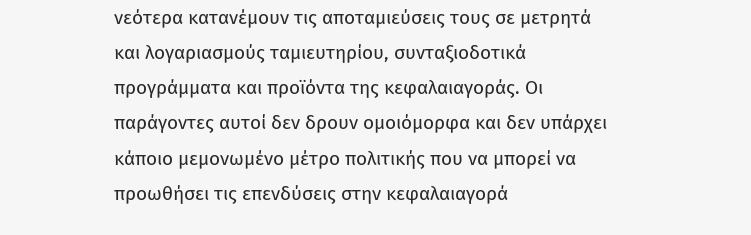νεότερα κατανέμουν τις αποταμιεύσεις τους σε μετρητά και λογαριασμούς ταμιευτηρίου, συνταξιοδοτικά προγράμματα και προϊόντα της κεφαλαιαγοράς. Οι παράγοντες αυτοί δεν δρουν ομοιόμορφα και δεν υπάρχει κάποιο μεμονωμένο μέτρο πολιτικής που να μπορεί να προωθήσει τις επενδύσεις στην κεφαλαιαγορά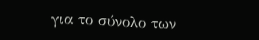για το σύνολο των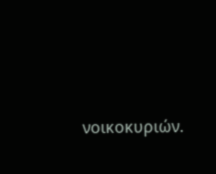νοικοκυριών.